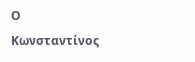Ο Κωνσταντίνος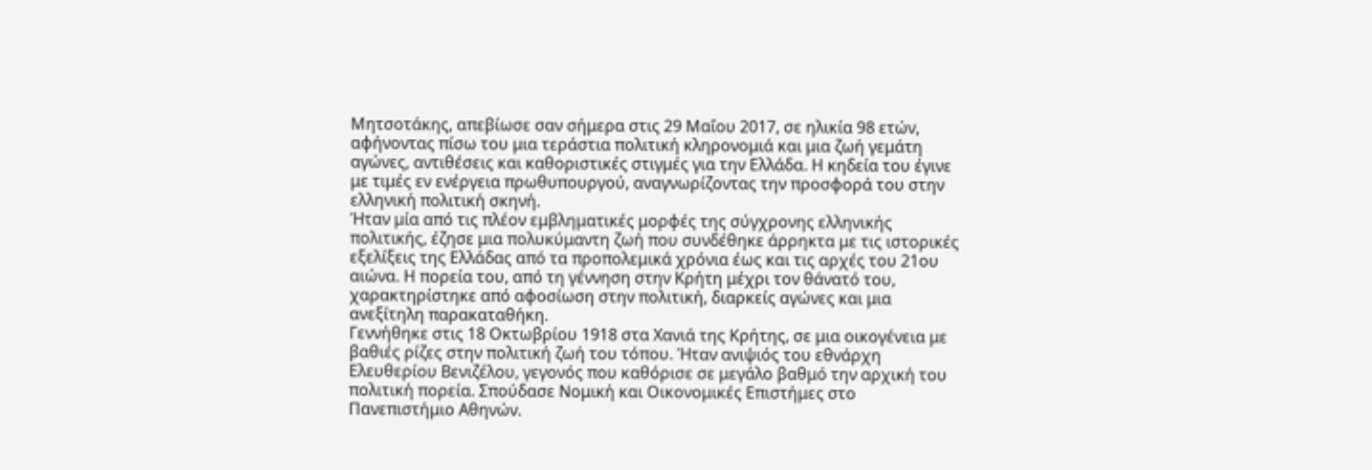Μητσοτάκης, απεβίωσε σαν σήμερα στις 29 Μαΐου 2017, σε ηλικία 98 ετών, αφήνοντας πίσω του μια τεράστια πολιτική κληρονομιά και μια ζωή γεμάτη αγώνες, αντιθέσεις και καθοριστικές στιγμές για την Ελλάδα. Η κηδεία του έγινε με τιμές εν ενέργεια πρωθυπουργού, αναγνωρίζοντας την προσφορά του στην ελληνική πολιτική σκηνή.
Ήταν μία από τις πλέον εμβληματικές μορφές της σύγχρονης ελληνικής πολιτικής, έζησε μια πολυκύμαντη ζωή που συνδέθηκε άρρηκτα με τις ιστορικές εξελίξεις της Ελλάδας από τα προπολεμικά χρόνια έως και τις αρχές του 21ου αιώνα. Η πορεία του, από τη γέννηση στην Κρήτη μέχρι τον θάνατό του, χαρακτηρίστηκε από αφοσίωση στην πολιτική, διαρκείς αγώνες και μια ανεξίτηλη παρακαταθήκη.
Γεννήθηκε στις 18 Οκτωβρίου 1918 στα Χανιά της Κρήτης, σε μια οικογένεια με βαθιές ρίζες στην πολιτική ζωή του τόπου. Ήταν ανιψιός του εθνάρχη Ελευθερίου Βενιζέλου, γεγονός που καθόρισε σε μεγάλο βαθμό την αρχική του πολιτική πορεία. Σπούδασε Νομική και Οικονομικές Επιστήμες στο Πανεπιστήμιο Αθηνών.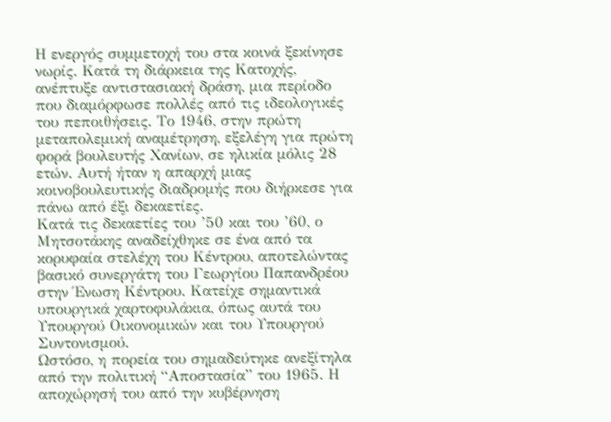Η ενεργός συμμετοχή του στα κοινά ξεκίνησε νωρίς. Κατά τη διάρκεια της Κατοχής, ανέπτυξε αντιστασιακή δράση, μια περίοδο που διαμόρφωσε πολλές από τις ιδεολογικές του πεποιθήσεις. Το 1946, στην πρώτη μεταπολεμική αναμέτρηση, εξελέγη για πρώτη φορά βουλευτής Χανίων, σε ηλικία μόλις 28 ετών. Αυτή ήταν η απαρχή μιας κοινοβουλευτικής διαδρομής που διήρκεσε για πάνω από έξι δεκαετίες.
Κατά τις δεκαετίες του ’50 και του ’60, ο Μητσοτάκης αναδείχθηκε σε ένα από τα κορυφαία στελέχη του Κέντρου, αποτελώντας βασικό συνεργάτη του Γεωργίου Παπανδρέου στην Ένωση Κέντρου. Κατείχε σημαντικά υπουργικά χαρτοφυλάκια, όπως αυτά του Υπουργού Οικονομικών και του Υπουργού Συντονισμού.
Ωστόσο, η πορεία του σημαδεύτηκε ανεξίτηλα από την πολιτική “Αποστασία” του 1965. Η αποχώρησή του από την κυβέρνηση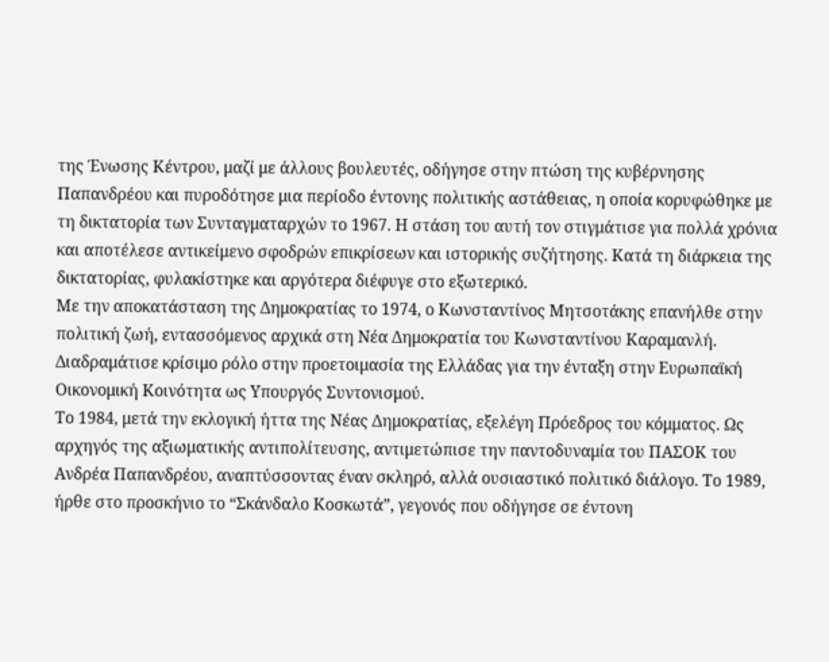της Ένωσης Κέντρου, μαζί με άλλους βουλευτές, οδήγησε στην πτώση της κυβέρνησης Παπανδρέου και πυροδότησε μια περίοδο έντονης πολιτικής αστάθειας, η οποία κορυφώθηκε με τη δικτατορία των Συνταγματαρχών το 1967. Η στάση του αυτή τον στιγμάτισε για πολλά χρόνια και αποτέλεσε αντικείμενο σφοδρών επικρίσεων και ιστορικής συζήτησης. Κατά τη διάρκεια της δικτατορίας, φυλακίστηκε και αργότερα διέφυγε στο εξωτερικό.
Με την αποκατάσταση της Δημοκρατίας το 1974, ο Κωνσταντίνος Μητσοτάκης επανήλθε στην πολιτική ζωή, εντασσόμενος αρχικά στη Νέα Δημοκρατία του Κωνσταντίνου Καραμανλή. Διαδραμάτισε κρίσιμο ρόλο στην προετοιμασία της Ελλάδας για την ένταξη στην Ευρωπαϊκή Οικονομική Κοινότητα ως Υπουργός Συντονισμού.
Το 1984, μετά την εκλογική ήττα της Νέας Δημοκρατίας, εξελέγη Πρόεδρος του κόμματος. Ως αρχηγός της αξιωματικής αντιπολίτευσης, αντιμετώπισε την παντοδυναμία του ΠΑΣΟΚ του Ανδρέα Παπανδρέου, αναπτύσσοντας έναν σκληρό, αλλά ουσιαστικό πολιτικό διάλογο. Το 1989, ήρθε στο προσκήνιο το “Σκάνδαλο Κοσκωτά”, γεγονός που οδήγησε σε έντονη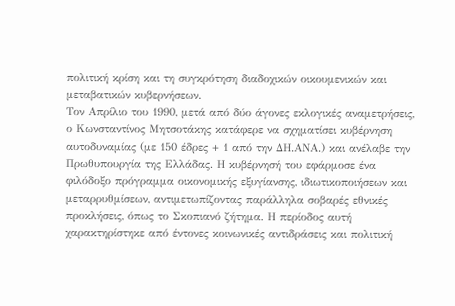πολιτική κρίση και τη συγκρότηση διαδοχικών οικουμενικών και μεταβατικών κυβερνήσεων.
Τον Απρίλιο του 1990, μετά από δύο άγονες εκλογικές αναμετρήσεις, ο Κωνσταντίνος Μητσοτάκης κατάφερε να σχηματίσει κυβέρνηση αυτοδυναμίας (με 150 έδρες + 1 από την ΔΗ.ΑΝΑ.) και ανέλαβε την Πρωθυπουργία της Ελλάδας. Η κυβέρνησή του εφάρμοσε ένα φιλόδοξο πρόγραμμα οικονομικής εξυγίανσης, ιδιωτικοποιήσεων και μεταρρυθμίσεων, αντιμετωπίζοντας παράλληλα σοβαρές εθνικές προκλήσεις, όπως το Σκοπιανό ζήτημα. Η περίοδος αυτή χαρακτηρίστηκε από έντονες κοινωνικές αντιδράσεις και πολιτική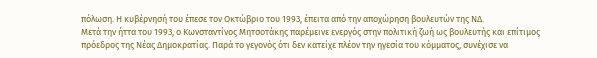πόλωση. Η κυβέρνησή του έπεσε τον Οκτώβριο του 1993, έπειτα από την αποχώρηση βουλευτών της ΝΔ.
Μετά την ήττα του 1993, ο Κωνσταντίνος Μητσοτάκης παρέμεινε ενεργός στην πολιτική ζωή ως βουλευτής και επίτιμος πρόεδρος της Νέας Δημοκρατίας. Παρά το γεγονός ότι δεν κατείχε πλέον την ηγεσία του κόμματος, συνέχισε να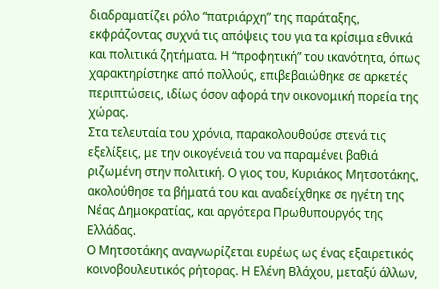διαδραματίζει ρόλο “πατριάρχη” της παράταξης, εκφράζοντας συχνά τις απόψεις του για τα κρίσιμα εθνικά και πολιτικά ζητήματα. Η “προφητική” του ικανότητα, όπως χαρακτηρίστηκε από πολλούς, επιβεβαιώθηκε σε αρκετές περιπτώσεις, ιδίως όσον αφορά την οικονομική πορεία της χώρας.
Στα τελευταία του χρόνια, παρακολουθούσε στενά τις εξελίξεις, με την οικογένειά του να παραμένει βαθιά ριζωμένη στην πολιτική. Ο γιος του, Κυριάκος Μητσοτάκης, ακολούθησε τα βήματά του και αναδείχθηκε σε ηγέτη της Νέας Δημοκρατίας, και αργότερα Πρωθυπουργός της Ελλάδας.
Ο Μητσοτάκης αναγνωρίζεται ευρέως ως ένας εξαιρετικός κοινοβουλευτικός ρήτορας. Η Ελένη Βλάχου, μεταξύ άλλων,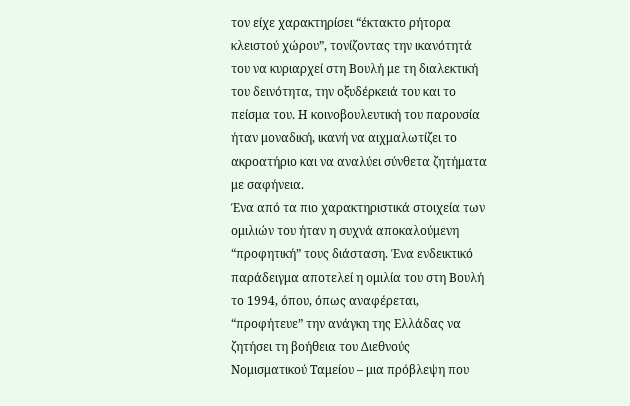τον είχε χαρακτηρίσει “έκτακτο ρήτορα κλειστού χώρου”, τονίζοντας την ικανότητά του να κυριαρχεί στη Βουλή με τη διαλεκτική του δεινότητα, την οξυδέρκειά του και το πείσμα του. Η κοινοβουλευτική του παρουσία ήταν μοναδική, ικανή να αιχμαλωτίζει το ακροατήριο και να αναλύει σύνθετα ζητήματα με σαφήνεια.
Ένα από τα πιο χαρακτηριστικά στοιχεία των ομιλιών του ήταν η συχνά αποκαλούμενη “προφητική” τους διάσταση. Ένα ενδεικτικό παράδειγμα αποτελεί η ομιλία του στη Βουλή το 1994, όπου, όπως αναφέρεται, “προφήτευε” την ανάγκη της Ελλάδας να ζητήσει τη βοήθεια του Διεθνούς Νομισματικού Ταμείου – μια πρόβλεψη που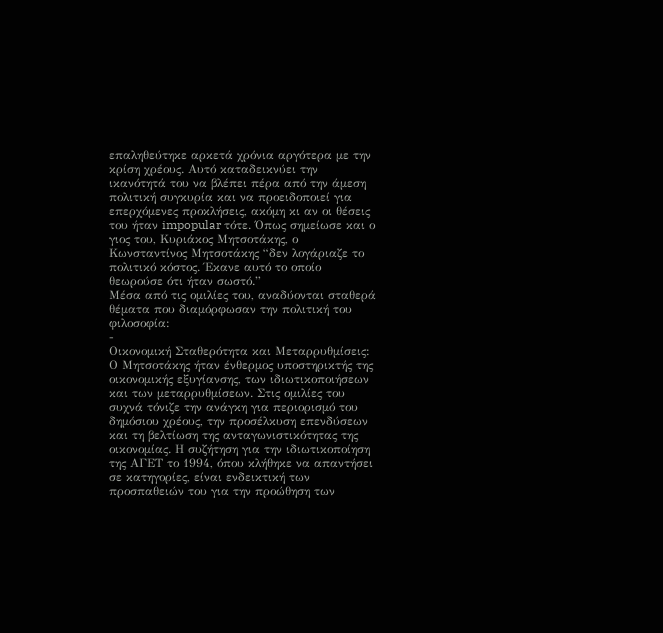επαληθεύτηκε αρκετά χρόνια αργότερα με την κρίση χρέους. Αυτό καταδεικνύει την ικανότητά του να βλέπει πέρα από την άμεση πολιτική συγκυρία και να προειδοποιεί για επερχόμενες προκλήσεις, ακόμη κι αν οι θέσεις του ήταν impopular τότε. Όπως σημείωσε και ο γιος του, Κυριάκος Μητσοτάκης, ο Κωνσταντίνος Μητσοτάκης “δεν λογάριαζε το πολιτικό κόστος. Έκανε αυτό το οποίο θεωρούσε ότι ήταν σωστό.”
Μέσα από τις ομιλίες του, αναδύονται σταθερά θέματα που διαμόρφωσαν την πολιτική του φιλοσοφία:
-
Οικονομική Σταθερότητα και Μεταρρυθμίσεις: Ο Μητσοτάκης ήταν ένθερμος υποστηρικτής της οικονομικής εξυγίανσης, των ιδιωτικοποιήσεων και των μεταρρυθμίσεων. Στις ομιλίες του συχνά τόνιζε την ανάγκη για περιορισμό του δημόσιου χρέους, την προσέλκυση επενδύσεων και τη βελτίωση της ανταγωνιστικότητας της οικονομίας. Η συζήτηση για την ιδιωτικοποίηση της ΑΓΕΤ το 1994, όπου κλήθηκε να απαντήσει σε κατηγορίες, είναι ενδεικτική των προσπαθειών του για την προώθηση των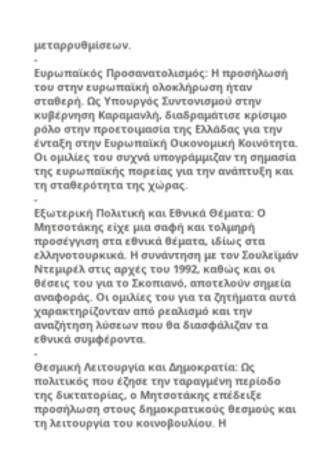μεταρρυθμίσεων.
-
Ευρωπαϊκός Προσανατολισμός: Η προσήλωσή του στην ευρωπαϊκή ολοκλήρωση ήταν σταθερή. Ως Υπουργός Συντονισμού στην κυβέρνηση Καραμανλή, διαδραμάτισε κρίσιμο ρόλο στην προετοιμασία της Ελλάδας για την ένταξη στην Ευρωπαϊκή Οικονομική Κοινότητα. Οι ομιλίες του συχνά υπογράμμιζαν τη σημασία της ευρωπαϊκής πορείας για την ανάπτυξη και τη σταθερότητα της χώρας.
-
Εξωτερική Πολιτική και Εθνικά Θέματα: Ο Μητσοτάκης είχε μια σαφή και τολμηρή προσέγγιση στα εθνικά θέματα, ιδίως στα ελληνοτουρκικά. Η συνάντηση με τον Σουλεϊμάν Ντεμιρέλ στις αρχές του 1992, καθώς και οι θέσεις του για το Σκοπιανό, αποτελούν σημεία αναφοράς. Οι ομιλίες του για τα ζητήματα αυτά χαρακτηρίζονταν από ρεαλισμό και την αναζήτηση λύσεων που θα διασφάλιζαν τα εθνικά συμφέροντα.
-
Θεσμική Λειτουργία και Δημοκρατία: Ως πολιτικός που έζησε την ταραγμένη περίοδο της δικτατορίας, ο Μητσοτάκης επέδειξε προσήλωση στους δημοκρατικούς θεσμούς και τη λειτουργία του κοινοβουλίου. Η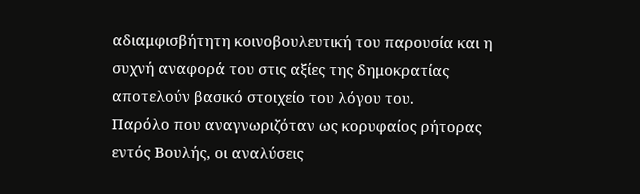αδιαμφισβήτητη κοινοβουλευτική του παρουσία και η συχνή αναφορά του στις αξίες της δημοκρατίας αποτελούν βασικό στοιχείο του λόγου του.
Παρόλο που αναγνωριζόταν ως κορυφαίος ρήτορας εντός Βουλής, οι αναλύσεις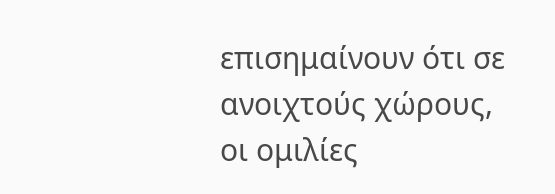επισημαίνουν ότι σε ανοιχτούς χώρους, οι ομιλίες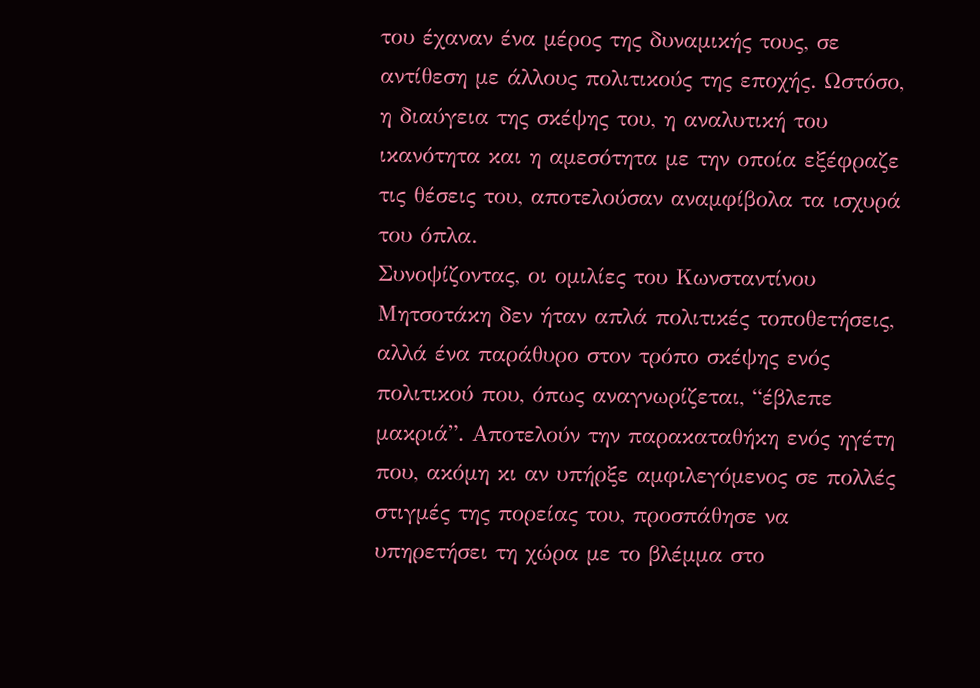του έχαναν ένα μέρος της δυναμικής τους, σε αντίθεση με άλλους πολιτικούς της εποχής. Ωστόσο, η διαύγεια της σκέψης του, η αναλυτική του ικανότητα και η αμεσότητα με την οποία εξέφραζε τις θέσεις του, αποτελούσαν αναμφίβολα τα ισχυρά του όπλα.
Συνοψίζοντας, οι ομιλίες του Κωνσταντίνου Μητσοτάκη δεν ήταν απλά πολιτικές τοποθετήσεις, αλλά ένα παράθυρο στον τρόπο σκέψης ενός πολιτικού που, όπως αναγνωρίζεται, “έβλεπε μακριά”. Αποτελούν την παρακαταθήκη ενός ηγέτη που, ακόμη κι αν υπήρξε αμφιλεγόμενος σε πολλές στιγμές της πορείας του, προσπάθησε να υπηρετήσει τη χώρα με το βλέμμα στο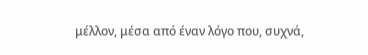μέλλον, μέσα από έναν λόγο που, συχνά,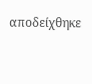αποδείχθηκε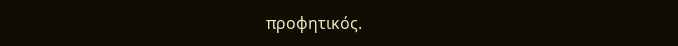προφητικός.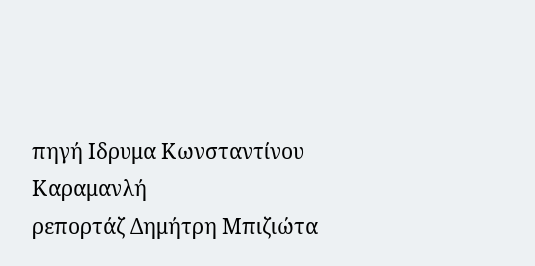πηγή Ιδρυμα Κωνσταντίνου Καραμανλή
ρεπορτάζ Δημήτρη Μπιζιώτα